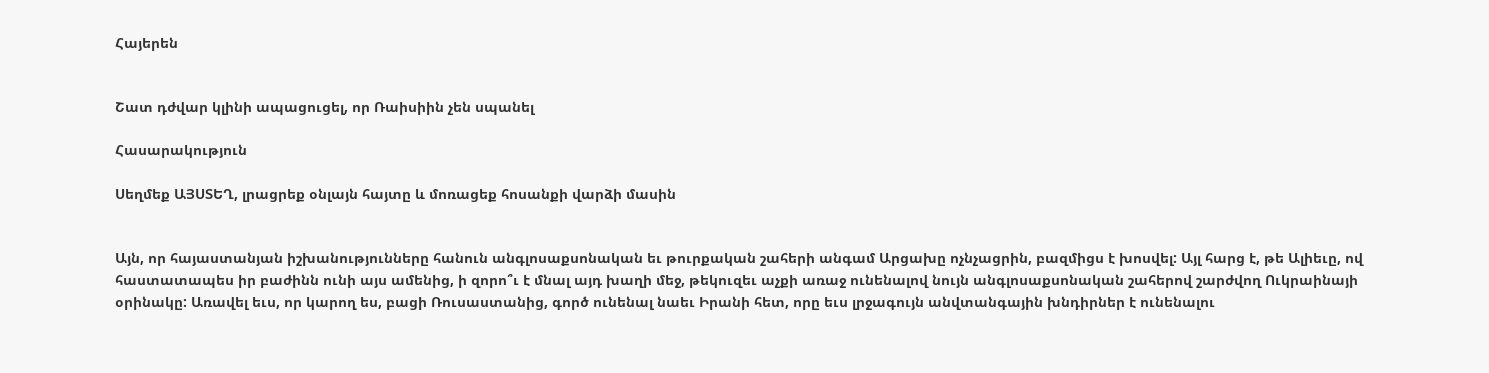Հայերեն


Շատ դժվար կլինի ապացուցել, որ Ռաիսիին չեն սպանել

Հասարակություն

Սեղմեք ԱՅՍՏԵՂ, լրացրեք օնլայն հայտը և մոռացեք հոսանքի վարձի մասին


Այն, որ հայաստանյան իշխանությունները հանուն անգլոսաքսոնական եւ թուրքական շահերի անգամ Արցախը ոչնչացրին, բազմիցս է խոսվել: Այլ հարց է, թե Ալիեւը, ով հաստատապես իր բաժինն ունի այս ամենից, ի զորո՞ւ է մնալ այդ խաղի մեջ, թեկուզեւ աչքի առաջ ունենալով նույն անգլոսաքսոնական շահերով շարժվող Ուկրաինայի օրինակը: Առավել եւս, որ կարող ես, բացի Ռուսաստանից, գործ ունենալ նաեւ Իրանի հետ, որը եւս լրջագույն անվտանգային խնդիրներ է ունենալու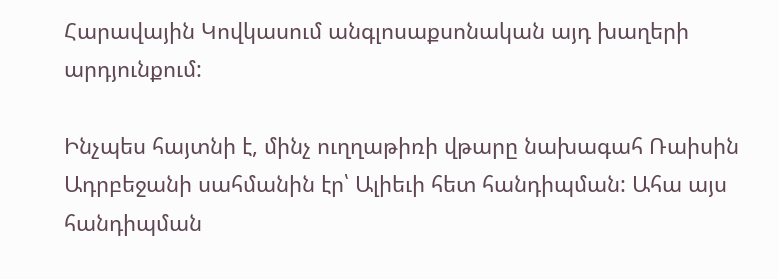Հարավային Կովկասում անգլոսաքսոնական այդ խաղերի արդյունքում:

Ինչպես հայտնի է, մինչ ուղղաթիռի վթարը նախագահ Ռաիսին Ադրբեջանի սահմանին էր՝ Ալիեւի հետ հանդիպման: Ահա այս հանդիպման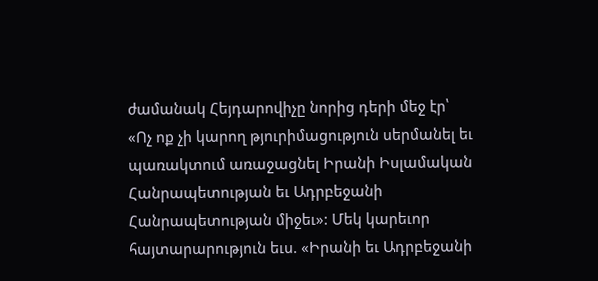ժամանակ Հեյդարովիչը նորից դերի մեջ էր՝ «Ոչ ոք չի կարող թյուրիմացություն սերմանել եւ պառակտում առաջացնել Իրանի Իսլամական Հանրապետության եւ Ադրբեջանի Հանրապետության միջեւ»: Մեկ կարեւոր հայտարարություն եւս. «Իրանի եւ Ադրբեջանի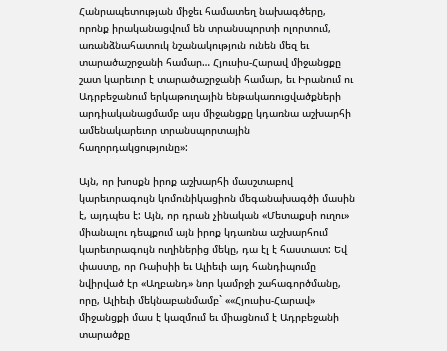Հանրապետության միջեւ համատեղ նախագծերը, որոնք իրականացվում են տրանսպորտի ոլորտում, առանձնահատուկ նշանակություն ունեն մեզ եւ տարածաշրջանի համար… Հյուսիս-Հարավ միջանցքը շատ կարեւոր է տարածաշրջանի համար, եւ Իրանում ու Ադրբեջանում երկաթուղային ենթակառուցվածքների արդիականացմամբ այս միջանցքը կդառնա աշխարհի ամենակարեւոր տրանսպորտային հաղորդակցությունը»:

Այն, որ խոսքն իրոք աշխարհի մասշտաբով կարեւորագույն կոմունիկացիոն մեգանախագծի մասին է, այդպես է: Այն, որ դրան չինական «Մետաքսի ուղու» միանալու դեպքում այն իրոք կդառնա աշխարհում կարեւորագույն ուղիներից մեկը, դա էլ է հաստատ: Եվ փաստը, որ Ռաիսիի եւ Ալիեւի այդ հանդիպումը նվիրված էր «Աղբանդ» նոր կամրջի շահագործմանը, որը, Ալիեւի մեկնաբանմամբ` ««Հյուսիս-Հարավ» միջանցքի մաս է կազմում եւ միացնում է Ադրբեջանի տարածքը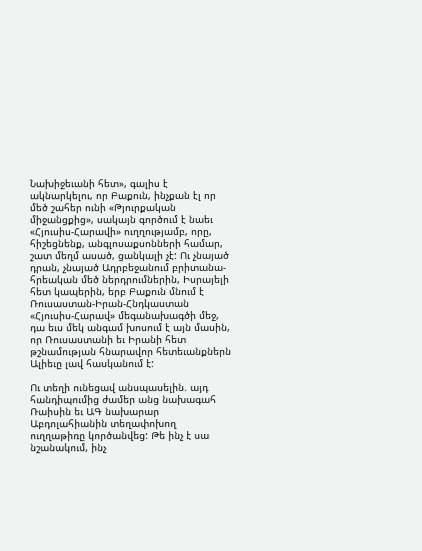Նախիջեւանի հետ», գալիս է ակնարկելու, որ Բաքուն, ինչքան էլ որ մեծ շահեր ունի «Թյուրքական միջանցքից», սակայն գործում է նաեւ «Հյուսիս-Հարավի» ուղղությամբ, որը, հիշեցնենք, անգլոսաքսոնների համար, շատ մեղմ ասած, ցանկալի չէ: Ու չնայած դրան, չնայած Ադրբեջանում բրիտանա-հրեական մեծ ներդրումներին, Իսրայելի հետ կապերին, երբ Բաքուն մնում է Ռուսաստան-Իրան-Հնդկաստան «Հյուսիս-Հարավ» մեգանախագծի մեջ, դա եւս մեկ անգամ խոսում է այն մասին, որ Ռուսաստանի եւ Իրանի հետ թշնամության հնարավոր հետեւանքներն Ալիեւը լավ հասկանում է:

Ու տեղի ունեցավ անսպասելին. այդ հանդիպումից ժամեր անց նախագահ Ռաիսին եւ ԱԳ նախարար Աբդոլահիանին տեղափոխող ուղղաթիռը կործանվեց: Թե ինչ է սա նշանակում, ինչ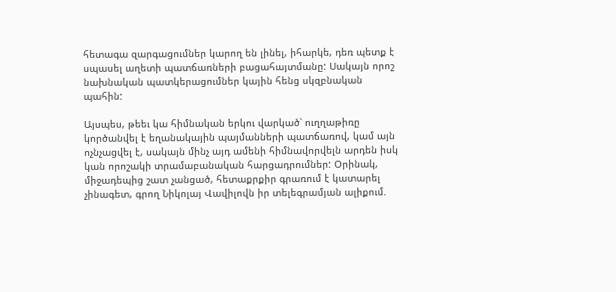հետագա զարգացումներ կարող են լինել, իհարկե, դեռ պետք է սպասել աղետի պատճառների բացահայտմանը: Սակայն որոշ նախնական պատկերացումներ կային հենց սկզբնական պահին:

Այսպես, թեեւ կա հիմնական երկու վարկած՝ ուղղաթիռը կործանվել է եղանակային պայմանների պատճառով, կամ այն ոչնչացվել է, սակայն մինչ այդ ամենի հիմնավորվելն արդեն իսկ կան որոշակի տրամաբանական հարցադրումներ: Օրինակ, միջադեպից շատ չանցած, հետաքրքիր գրառում է կատարել չինագետ, գրող Նիկոլայ Վավիլովն իր տելեգրամյան ալիքում.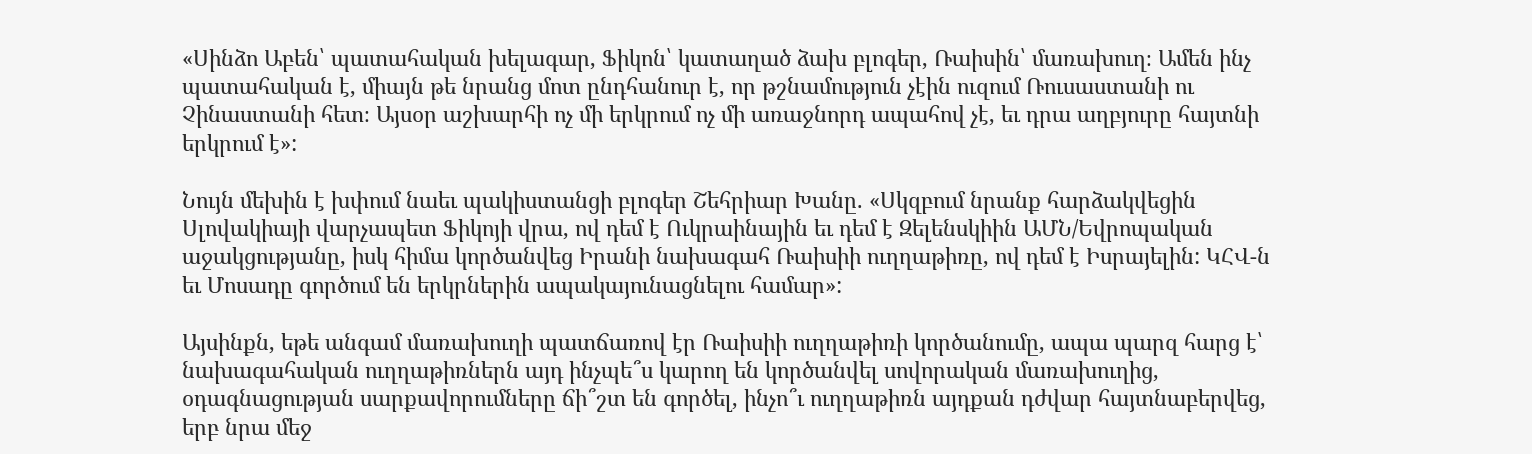«Սինձո Աբեն՝ պատահական խելագար, Ֆիկոն՝ կատաղած ձախ բլոգեր, Ռաիսին՝ մառախուղ։ Ամեն ինչ պատահական է, միայն թե նրանց մոտ ընդհանուր է, որ թշնամություն չէին ուզում Ռուսաստանի ու Չինաստանի հետ։ Այսօր աշխարհի ոչ մի երկրում ոչ մի առաջնորդ ապահով չէ, եւ դրա աղբյուրը հայտնի երկրում է»:

Նույն մեխին է խփում նաեւ պակիստանցի բլոգեր Շեհրիար Խանը. «Սկզբում նրանք հարձակվեցին Սլովակիայի վարչապետ Ֆիկոյի վրա, ով դեմ է Ուկրաինային եւ դեմ է Զելենսկիին ԱՄՆ/Եվրոպական աջակցությանը, իսկ հիմա կործանվեց Իրանի նախագահ Ռաիսիի ուղղաթիռը, ով դեմ է Իսրայելին: ԿՀՎ-ն եւ Մոսադը գործում են երկրներին ապակայունացնելու համար»:

Այսինքն, եթե անգամ մառախուղի պատճառով էր Ռաիսիի ուղղաթիռի կործանումը, ապա պարզ հարց է՝ նախագահական ուղղաթիռներն այդ ինչպե՞ս կարող են կործանվել սովորական մառախուղից, օդագնացության սարքավորումները ճի՞շտ են գործել, ինչո՞ւ ուղղաթիռն այդքան դժվար հայտնաբերվեց, երբ նրա մեջ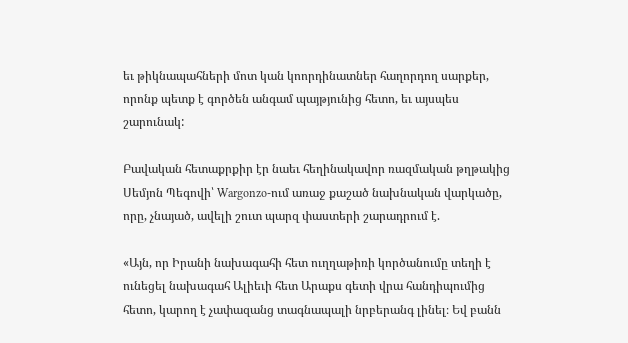եւ թիկնապահների մոտ կան կոորդինատներ հաղորդող սարքեր, որոնք պետք է գործեն անգամ պայթյունից հետո, եւ այսպես շարունակ:

Բավական հետաքրքիր էր նաեւ հեղինակավոր ռազմական թղթակից Սեմյոն Պեգովի՝ Wargonzo-ում առաջ քաշած նախնական վարկածը, որը, չնայած, ավելի շուտ պարզ փաստերի շարադրում է.

«Այն, որ Իրանի նախագահի հետ ուղղաթիռի կործանումը տեղի է ունեցել նախագահ Ալիեւի հետ Արաքս գետի վրա հանդիպումից հետո, կարող է չափազանց տագնապալի նրբերանգ լինել։ Եվ բանն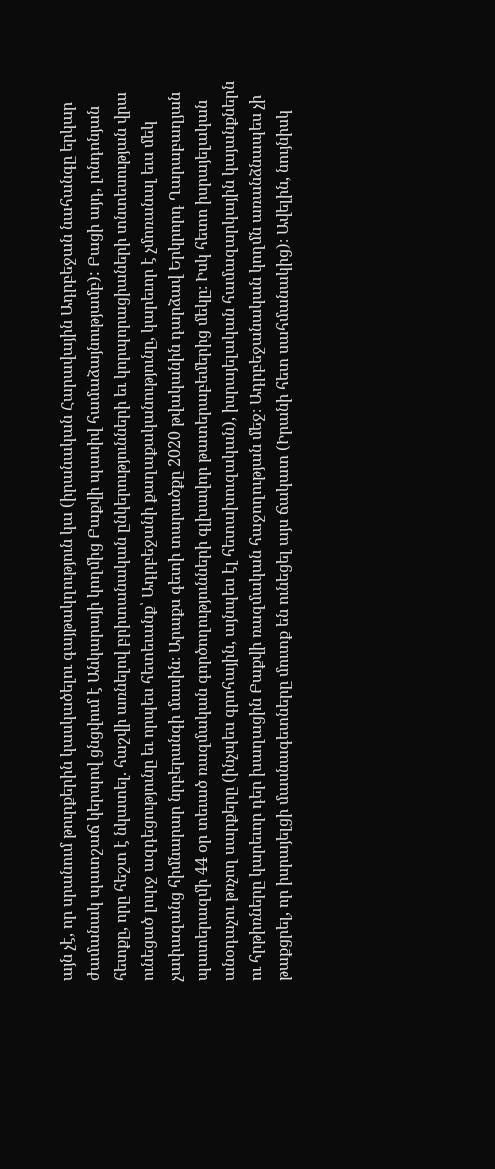այն չէ, որ սրանում թուրքերին կասկածելու գայթակղություն կա (իրանական Հարավային Ադրբեջան նահանգը երկար ժամանակ պատշաճ կերպով ցնցվում է Անկարայի կողմից Բաքվի պասիվ համաձայնությամբ): Բացի այդ, լոնդոնյան հետքը, որը հեշտ է նկատել. հաշվի առնելով բրիտանական ընկերությունների եւ կորպորացիաների տնտեսության վրա ունեցած լուրջ ազդեցությունը եւ որպես հետեւանք՝ Ադրբեջանի քաղաքականությունը, կարեւոր է չմոռանալ եւս մեկ չափազանց հիմնարար նրբերանգի մասին։ Արաքս գետի տարածքը 2020 թվականին դարձավ Երկրորդ Ղարաբաղյան պատերազմի 44 օր տեւած ռազմական գործողությունների գլխավոր թատերաբեմերից մեկը։ Իսկ հետո իսրայելական անօդաչու թռչող սարքերը (ինչպես գրոհային, այնպես էլ հետախուզական), իսրայելական համազարկային կայանքներն ու հրթիռները կարեւոր դեր խաղացին Բաքվի ռազմական հաջողության մեջ։ Ադրբեջանական կողմն առանձնապես չի թաքցրել, որ իսրայելցի մասնագետները մուտք են ունեցել այս ճակատ (Իրանի հետ սահմանակից)։ Ավելին, նույնիսկ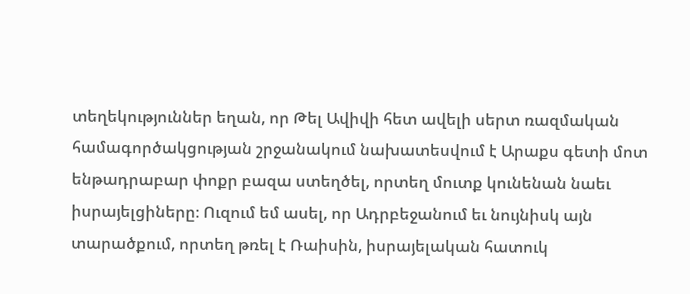տեղեկություններ եղան, որ Թել Ավիվի հետ ավելի սերտ ռազմական համագործակցության շրջանակում նախատեսվում է Արաքս գետի մոտ ենթադրաբար փոքր բազա ստեղծել, որտեղ մուտք կունենան նաեւ իսրայելցիները։ Ուզում եմ ասել, որ Ադրբեջանում եւ նույնիսկ այն տարածքում, որտեղ թռել է Ռաիսին, իսրայելական հատուկ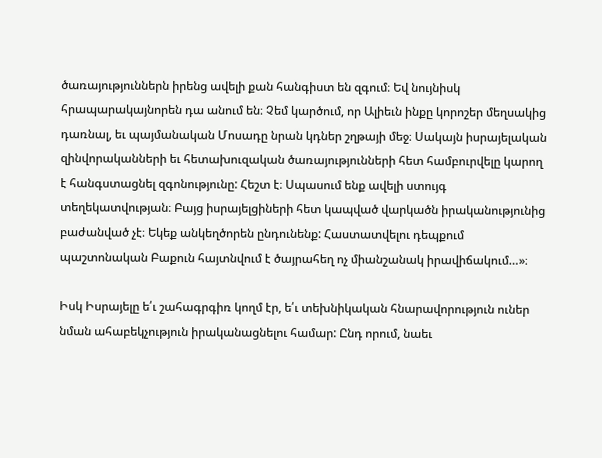ծառայություններն իրենց ավելի քան հանգիստ են զգում։ Եվ նույնիսկ հրապարակայնորեն դա անում են։ Չեմ կարծում, որ Ալիեւն ինքը կորոշեր մեղսակից դառնալ, եւ պայմանական Մոսադը նրան կդներ շղթայի մեջ։ Սակայն իսրայելական զինվորականների եւ հետախուզական ծառայությունների հետ համբուրվելը կարող է հանգստացնել զգոնությունը: Հեշտ է։ Սպասում ենք ավելի ստույգ տեղեկատվության։ Բայց իսրայելցիների հետ կապված վարկածն իրականությունից բաժանված չէ։ Եկեք անկեղծորեն ընդունենք: Հաստատվելու դեպքում պաշտոնական Բաքուն հայտնվում է ծայրահեղ ոչ միանշանակ իրավիճակում…»։

Իսկ Իսրայելը ե՛ւ շահագրգիռ կողմ էր, ե՛ւ տեխնիկական հնարավորություն ուներ նման ահաբեկչություն իրականացնելու համար: Ընդ որում, նաեւ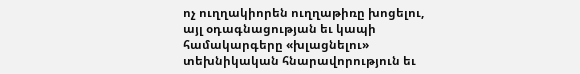ոչ ուղղակիորեն ուղղաթիռը խոցելու, այլ օդագնացության եւ կապի համակարգերը «խլացնելու» տեխնիկական հնարավորություն եւ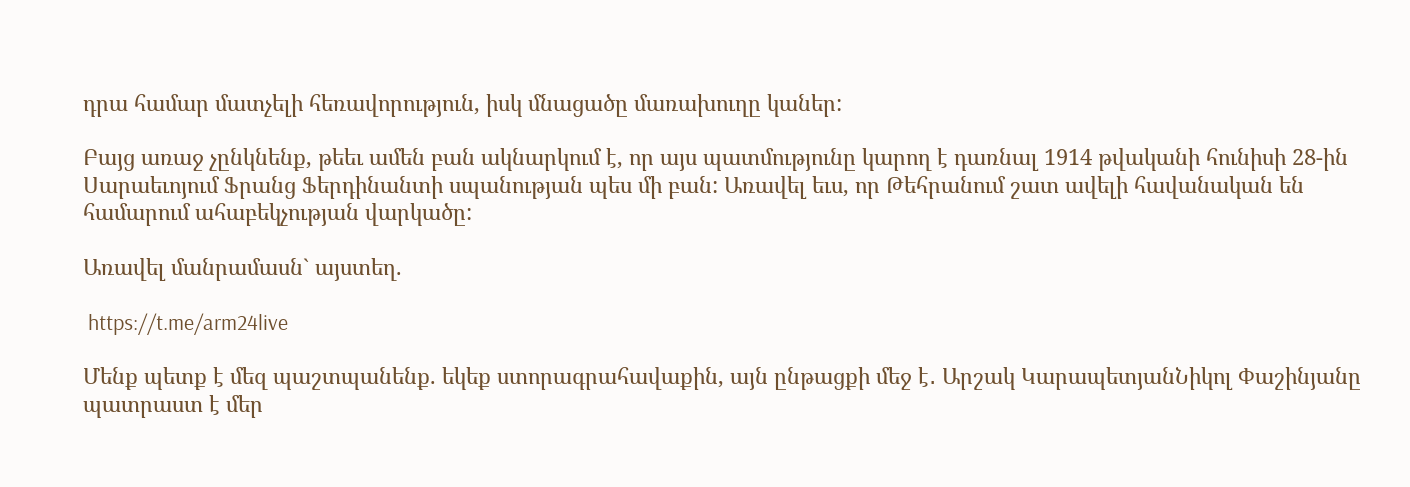դրա համար մատչելի հեռավորություն, իսկ մնացածը մառախուղը կաներ:

Բայց առաջ չընկնենք, թեեւ ամեն բան ակնարկում է, որ այս պատմությունը կարող է դառնալ 1914 թվականի հունիսի 28-ին Սարաեւոյում Ֆրանց Ֆերդինանտի սպանության պես մի բան: Առավել եւս, որ Թեհրանում շատ ավելի հավանական են համարում ահաբեկչության վարկածը:

Առավել մանրամասն` այստեղ.

 https://t.me/arm24live

Մենք պետք է մեզ պաշտպանենք. եկեք ստորագրահավաքին, այն ընթացքի մեջ է․ Արշակ ԿարապետյանՆիկոլ Փաշինյանը պատրաստ է մեր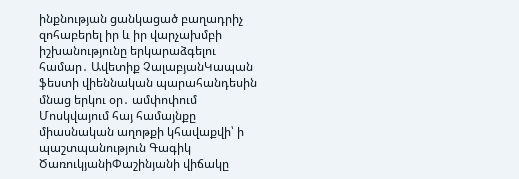ինքնության ցանկացած բաղադրիչ զոհաբերել իր և իր վարչախմբի իշխանությունը երկարաձգելու համար․ Ավետիք ՉալաբյանԿապան ֆեստի վիեննական պարահանդեսին մնաց երկու օր․ ամփոփում Մոսկվայում հայ համայնքը միասնական աղոթքի կհավաքվի՝ ի պաշտպանություն Գագիկ ԾառուկյանիՓաշինյանի վիճակը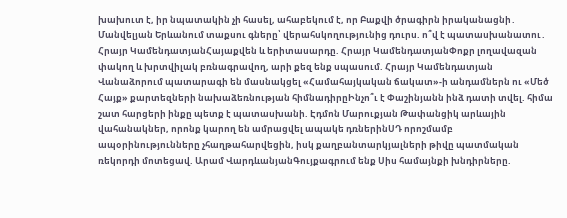խախուտ է, իր նպատակին չի հասել, ահաբեկում է, որ Բաքվի ծրագիրն իրականացնի․ Մանվելյան Երևանում տաքսու գները՝ վերահսկողությունից դուրս. ո՞վ է պատասխանատու․ Հրայր ԿամենդատյանՀայաքվեն և երիտասարդը. Հրայր ԿամենդատյանՓոքր լողավազան փակող և խրտվիլակ բռնագրավող, արի քեզ ենք սպասում. Հրայր Կամենդատյան Վանաձորում պատարագի են մասնակցել «Համահայկական ճակատ»-ի անդամներն ու «Մեծ Հայք» քարտեզների նախաձեռնության հիմնադիրըԻնչո՞ւ է Փաշինյանն ինձ դատի տվել. հիմա շատ հարցերի ինքը պետք է պատասխանի. Էդմոն Մարուքյան Թափանցիկ արևային վահանակներ, որոնք կարող են ամրացվել ապակե դռներինՍԴ որոշմամբ ապօրինությունները չհաղթահարվեցին, իսկ քաղբանտարկյալների թիվը պատմական ռեկորդի մոտեցավ. Արամ ՎարդևանյանԳույքագրում ենք Սիս համայնքի խնդիրները.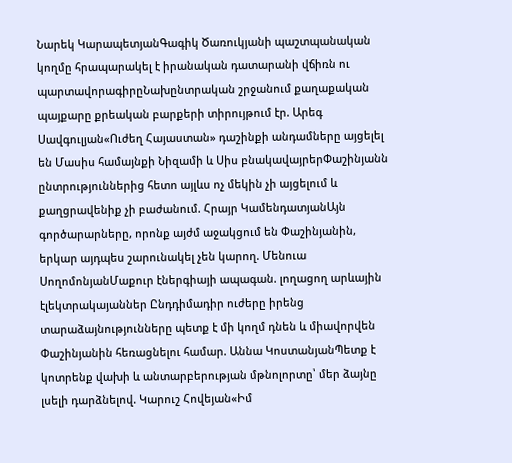Նարեկ ԿարապետյանԳագիկ Ծառուկյանի պաշտպանական կողմը հրապարակել է իրանական դատարանի վճիռն ու պարտավորագիրըՆախընտրական շրջանում քաղաքական պայքարը քրեական բարքերի տիրույթում էր. Արեգ Սավգուլյան«Ուժեղ Հայաստան» դաշինքի անդամները այցելել են Մասիս համայնքի Նիզամի և Սիս բնակավայրերՓաշինյանն ընտրություններից հետո այլևս ոչ մեկին չի այցելում և քաղցրավենիք չի բաժանում. Հրայր ԿամենդատյանԱյն գործարարները, որոնք այժմ աջակցում են Փաշինյանին, երկար այդպես շարունակել չեն կարող. Մենուա ՍողոմոնյանՄաքուր էներգիայի ապագան. լողացող արևային էլեկտրակայաններ Ընդդիմադիր ուժերը իրենց տարաձայնությունները պետք է մի կողմ դնեն և միավորվեն Փաշինյանին հեռացնելու համար. Աննա ԿոստանյանՊետք է կոտրենք վախի և անտարբերության մթնոլորտը՝ մեր ձայնը լսելի դարձնելով. Կարուշ Հովեյան«Իմ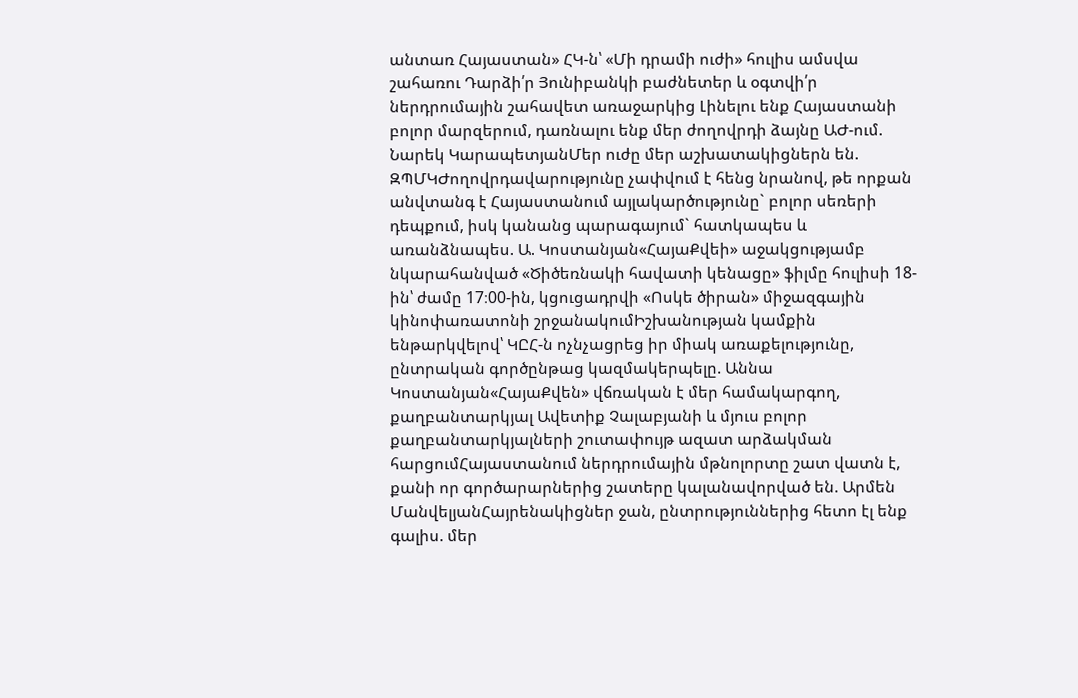անտառ Հայաստան» ՀԿ-ն՝ «Մի դրամի ուժի» հուլիս ամսվա շահառու Դարձի՛ր Յունիբանկի բաժնետեր և օգտվի՛ր ներդրումային շահավետ առաջարկից Լինելու ենք Հայաստանի բոլոր մարզերում, դառնալու ենք մեր ժողովրդի ձայնը ԱԺ-ում. Նարեկ ԿարապետյանՄեր ուժը մեր աշխատակիցներն են. ԶՊՄԿԺողովրդավարությունը չափվում է հենց նրանով, թե որքան անվտանգ է Հայաստանում այլակարծությունը` բոլոր սեռերի դեպքում, իսկ կանանց պարագայում` հատկապես և առանձնապես. Ա. Կոստանյան«ՀայաՔվեի» աջակցությամբ նկարահանված «Ծիծեռնակի հավատի կենացը» ֆիլմը հուլիսի 18-ին՝ ժամը 17։00-ին, կցուցադրվի «Ոսկե ծիրան» միջազգային կինոփառատոնի շրջանակումԻշխանության կամքին ենթարկվելով՝ ԿԸՀ-ն ոչնչացրեց իր միակ առաքելությունը, ընտրական գործընթաց կազմակերպելը. Աննա Կոստանյան«ՀայաՔվեն» վճռական է մեր համակարգող, քաղբանտարկյալ Ավետիք Չալաբյանի և մյուս բոլոր քաղբանտարկյալների շուտափույթ ազատ արձակման հարցումՀայաստանում ներդրումային մթնոլորտը շատ վատն է, քանի որ գործարարներից շատերը կալանավորված են. Արմեն ՄանվելյանՀայրենակիցներ ջան, ընտրություններից հետո էլ ենք գալիս. մեր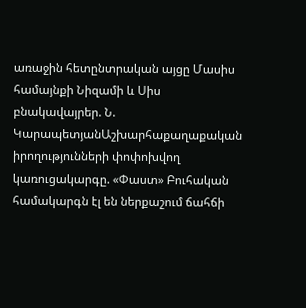առաջին հետընտրական այցը Մասիս համայնքի Նիզամի և Սիս բնակավայրեր. Ն. ԿարապետյանԱշխարհաքաղաքական իրողությունների փոփոխվող կառուցակարգը. «Փաստ» Բուհական համակարգն էլ են ներքաշում ճահճի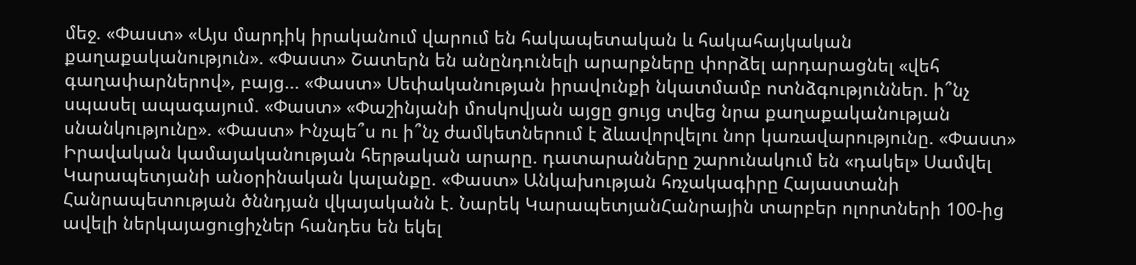մեջ. «Փաստ» «Այս մարդիկ իրականում վարում են հակապետական և հակահայկական քաղաքականություն». «Փաստ» Շատերն են անընդունելի արարքները փորձել արդարացնել «վեհ գաղափարներով», բայց... «Փաստ» Սեփականության իրավունքի նկատմամբ ոտնձգություններ. ի՞նչ սպասել ապագայում. «Փաստ» «Փաշինյանի մոսկովյան այցը ցույց տվեց նրա քաղաքականության սնանկությունը». «Փաստ» Ինչպե՞ս ու ի՞նչ ժամկետներում է ձևավորվելու նոր կառավարությունը. «Փաստ» Իրավական կամայականության հերթական արարը. դատարանները շարունակում են «դակել» Սամվել Կարապետյանի անօրինական կալանքը. «Փաստ» Անկախության հռչակագիրը Հայաստանի Հանրապետության ծննդյան վկայականն է. Նարեկ ԿարապետյանՀանրային տարբեր ոլորտների 100-ից ավելի ներկայացուցիչներ հանդես են եկել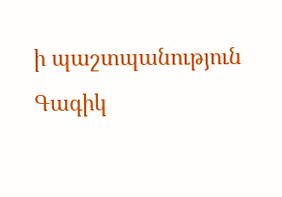ի պաշտպանություն Գագիկ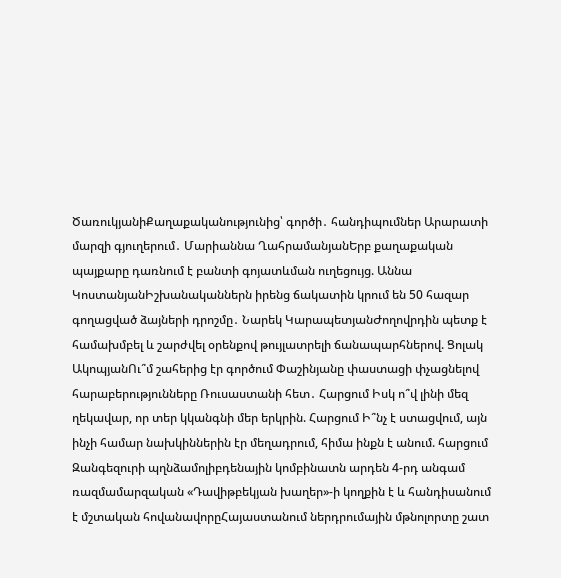ԾառուկյանիՔաղաքականությունից՝ գործի․ հանդիպումներ Արարատի մարզի գյուղերում․ Մարիաննա ՂահրամանյանԵրբ քաղաքական պայքարը դառնում է բանտի գոյատևման ուղեցույց. Աննա ԿոստանյանԻշխանականներն իրենց ճակատին կրում են 50 հազար գողացված ձայների դրոշմը․ Նարեկ ԿարապետյանԺողովրդին պետք է համախմբել և շարժվել օրենքով թույլատրելի ճանապարհներով. Ցոլակ ԱկոպյանՈւ՞մ շահերից էր գործում Փաշինյանը փաստացի փչացնելով հարաբերությունները Ռուսաստանի հետ․ Հարցում Իսկ ո՞վ լինի մեզ ղեկավար, որ տեր կկանգնի մեր երկրին. Հարցում Ի՞նչ է ստացվում, այն ինչի համար նախկիններին էր մեղադրում, հիմա ինքն է անում. հարցում Զանգեզուրի պղնձամոլիբդենային կոմբինատն արդեն 4-րդ անգամ ռազմամարզական «Դավիթբեկյան խաղեր»-ի կողքին է և հանդիսանում է մշտական հովանավորըՀայաստանում ներդրումային մթնոլորտը շատ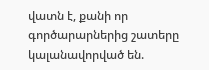վատն է, քանի որ գործարարներից շատերը կալանավորված են.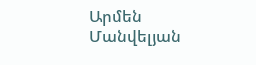Արմեն Մանվելյան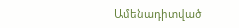Ամենադիտված